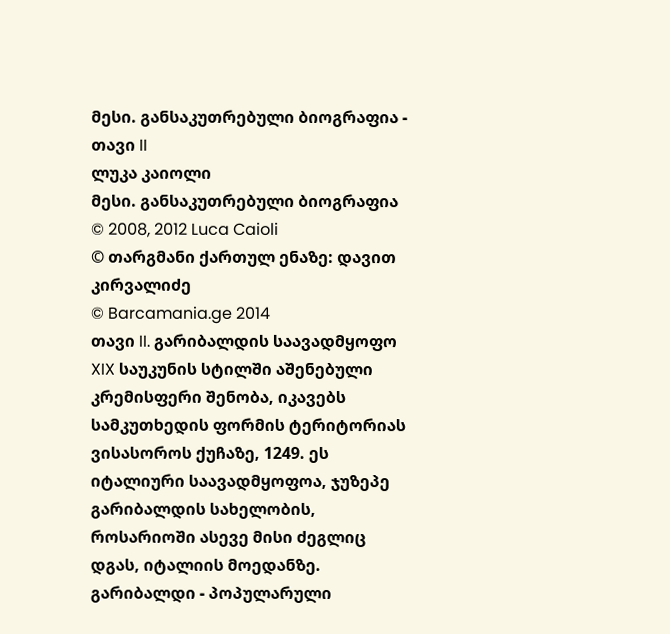მესი. განსაკუთრებული ბიოგრაფია - თავი II
ლუკა კაიოლი
მესი. განსაკუთრებული ბიოგრაფია
© 2008, 2012 Luca Caioli
© თარგმანი ქართულ ენაზე: დავით კირვალიძე
© Barcamania.ge 2014
თავი II. გარიბალდის საავადმყოფო
XIX საუკუნის სტილში აშენებული კრემისფერი შენობა, იკავებს სამკუთხედის ფორმის ტერიტორიას ვისასოროს ქუჩაზე, 1249. ეს იტალიური საავადმყოფოა, ჯუზეპე გარიბალდის სახელობის, როსარიოში ასევე მისი ძეგლიც დგას, იტალიის მოედანზე. გარიბალდი - პოპულარული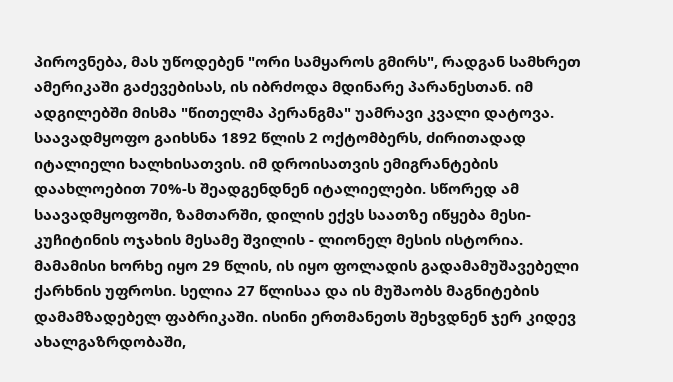პიროვნება, მას უწოდებენ "ორი სამყაროს გმირს", რადგან სამხრეთ ამერიკაში გაძევებისას, ის იბრძოდა მდინარე პარანესთან. იმ ადგილებში მისმა "წითელმა პერანგმა" უამრავი კვალი დატოვა. საავადმყოფო გაიხსნა 1892 წლის 2 ოქტომბერს, ძირითადად იტალიელი ხალხისათვის. იმ დროისათვის ემიგრანტების დაახლოებით 70%-ს შეადგენდნენ იტალიელები. სწორედ ამ საავადმყოფოში, ზამთარში, დილის ექვს საათზე იწყება მესი-კუჩიტინის ოჯახის მესამე შვილის - ლიონელ მესის ისტორია.
მამამისი ხორხე იყო 29 წლის, ის იყო ფოლადის გადამამუშავებელი ქარხნის უფროსი. სელია 27 წლისაა და ის მუშაობს მაგნიტების დამამზადებელ ფაბრიკაში. ისინი ერთმანეთს შეხვდნენ ჯერ კიდევ ახალგაზრდობაში,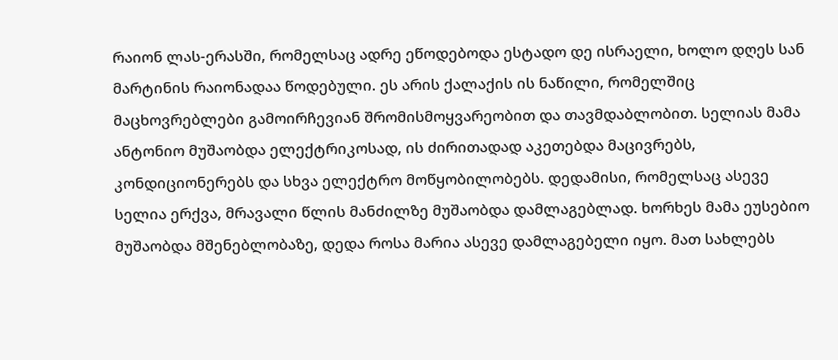რაიონ ლას-ერასში, რომელსაც ადრე ეწოდებოდა ესტადო დე ისრაელი, ხოლო დღეს სან მარტინის რაიონადაა წოდებული. ეს არის ქალაქის ის ნაწილი, რომელშიც მაცხოვრებლები გამოირჩევიან შრომისმოყვარეობით და თავმდაბლობით. სელიას მამა ანტონიო მუშაობდა ელექტრიკოსად, ის ძირითადად აკეთებდა მაცივრებს, კონდიციონერებს და სხვა ელექტრო მოწყობილობებს. დედამისი, რომელსაც ასევე სელია ერქვა, მრავალი წლის მანძილზე მუშაობდა დამლაგებლად. ხორხეს მამა ეუსებიო მუშაობდა მშენებლობაზე, დედა როსა მარია ასევე დამლაგებელი იყო. მათ სახლებს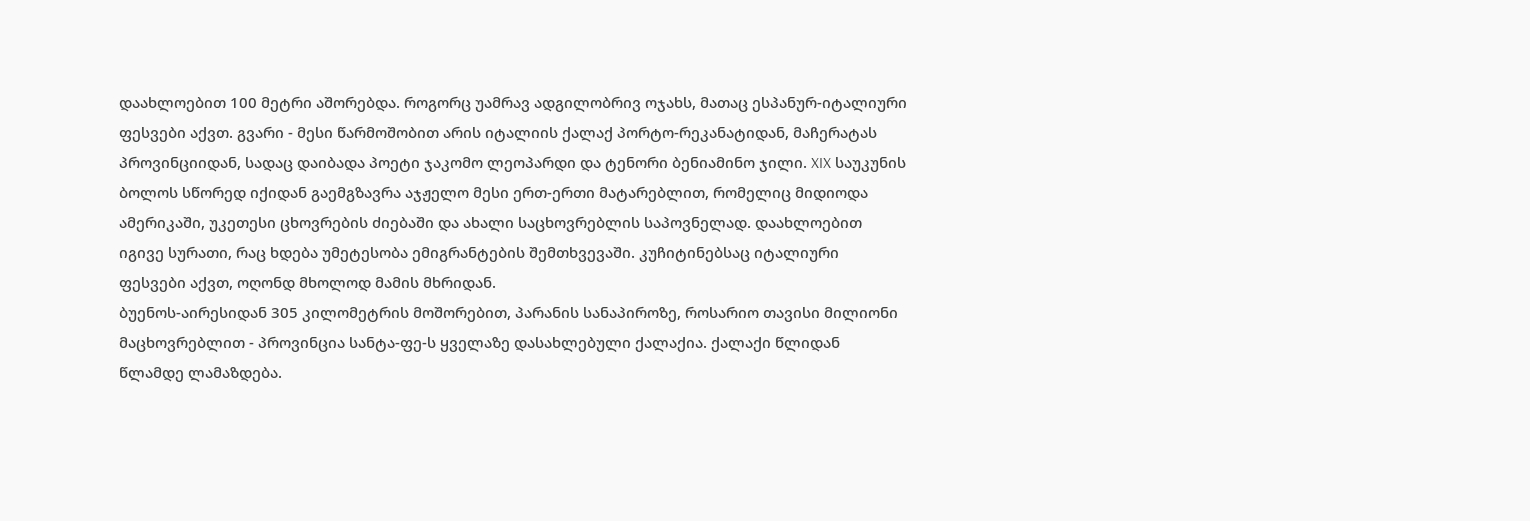დაახლოებით 100 მეტრი აშორებდა. როგორც უამრავ ადგილობრივ ოჯახს, მათაც ესპანურ-იტალიური ფესვები აქვთ. გვარი - მესი წარმოშობით არის იტალიის ქალაქ პორტო-რეკანატიდან, მაჩერატას პროვინციიდან, სადაც დაიბადა პოეტი ჯაკომო ლეოპარდი და ტენორი ბენიამინო ჯილი. XIX საუკუნის ბოლოს სწორედ იქიდან გაემგზავრა აჯჟელო მესი ერთ-ერთი მატარებლით, რომელიც მიდიოდა ამერიკაში, უკეთესი ცხოვრების ძიებაში და ახალი საცხოვრებლის საპოვნელად. დაახლოებით იგივე სურათი, რაც ხდება უმეტესობა ემიგრანტების შემთხვევაში. კუჩიტინებსაც იტალიური ფესვები აქვთ, ოღონდ მხოლოდ მამის მხრიდან.
ბუენოს-აირესიდან 305 კილომეტრის მოშორებით, პარანის სანაპიროზე, როსარიო თავისი მილიონი მაცხოვრებლით - პროვინცია სანტა-ფე-ს ყველაზე დასახლებული ქალაქია. ქალაქი წლიდან წლამდე ლამაზდება.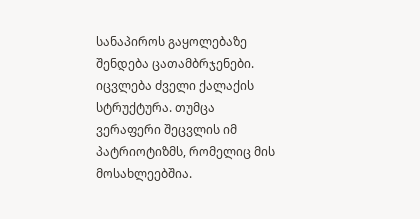სანაპიროს გაყოლებაზე შენდება ცათამბრჯენები. იცვლება ძველი ქალაქის სტრუქტურა. თუმცა ვერაფერი შეცვლის იმ პატრიოტიზმს, რომელიც მის მოსახლეებშია.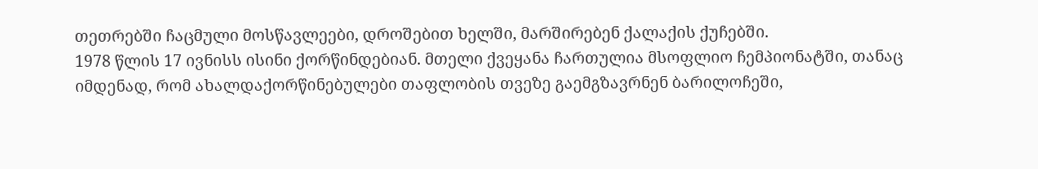თეთრებში ჩაცმული მოსწავლეები, დროშებით ხელში, მარშირებენ ქალაქის ქუჩებში.
1978 წლის 17 ივნისს ისინი ქორწინდებიან. მთელი ქვეყანა ჩართულია მსოფლიო ჩემპიონატში, თანაც იმდენად, რომ ახალდაქორწინებულები თაფლობის თვეზე გაემგზავრნენ ბარილოჩეში,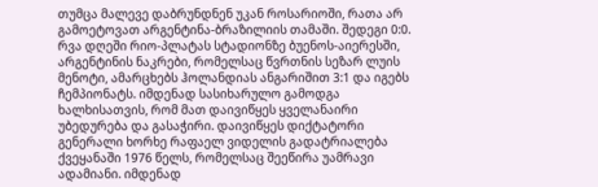თუმცა მალევე დაბრუნდნენ უკან როსარიოში, რათა არ გამოეტოვათ არგენტინა-ბრაზილიის თამაში. შედეგი 0:0. რვა დღეში რიო-პლატას სტადიონზე ბუენოს-აიერესში, არგენტინის ნაკრები, რომელსაც წვრთნის სეზარ ლუის მენოტი, ამარცხებს ჰოლანდიას ანგარიშით 3:1 და იგებს ჩემპიონატს. იმდენად სასიხარულო გამოდგა ხალხისათვის, რომ მათ დაივიწყეს ყველანაირი უბედურება და გასაჭირი. დაივიწყეს დიქტატორი გენერალი ხორხე რაფაელ ვიდელის გადატრიალება ქვეყანაში 1976 წელს, რომელსაც შეეწირა უამრავი ადამიანი. იმდენად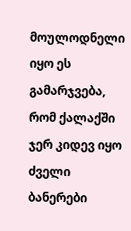მოულოდნელი იყო ეს გამარჯვება, რომ ქალაქში ჯერ კიდევ იყო ძველი ბანერები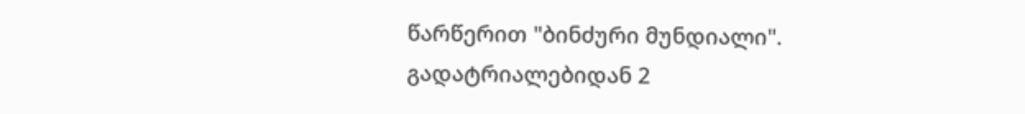წარწერით "ბინძური მუნდიალი".
გადატრიალებიდან 2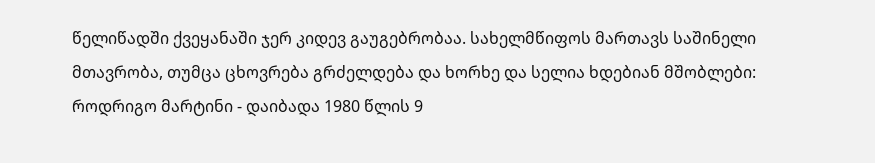წელიწადში ქვეყანაში ჯერ კიდევ გაუგებრობაა. სახელმწიფოს მართავს საშინელი მთავრობა, თუმცა ცხოვრება გრძელდება და ხორხე და სელია ხდებიან მშობლები: როდრიგო მარტინი - დაიბადა 1980 წლის 9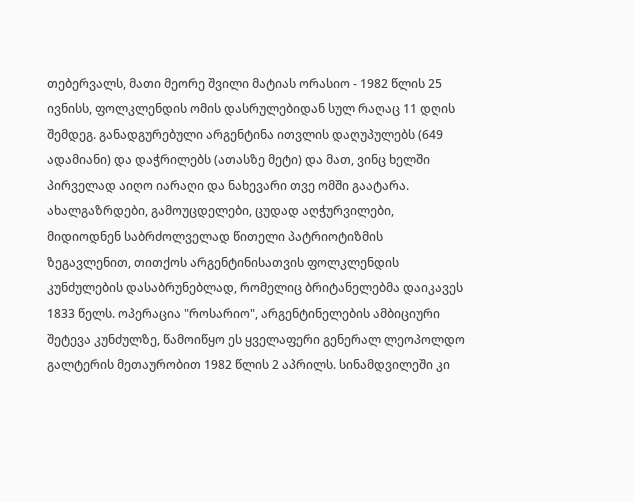თებერვალს, მათი მეორე შვილი მატიას ორასიო - 1982 წლის 25 ივნისს, ფოლკლენდის ომის დასრულებიდან სულ რაღაც 11 დღის შემდეგ. განადგურებული არგენტინა ითვლის დაღუპულებს (649 ადამიანი) და დაჭრილებს (ათასზე მეტი) და მათ, ვინც ხელში პირველად აიღო იარაღი და ნახევარი თვე ომში გაატარა. ახალგაზრდები, გამოუცდელები, ცუდად აღჭურვილები, მიდიოდნენ საბრძოლველად წითელი პატრიოტიზმის ზეგავლენით, თითქოს არგენტინისათვის ფოლკლენდის კუნძულების დასაბრუნებლად, რომელიც ბრიტანელებმა დაიკავეს 1833 წელს. ოპერაცია "როსარიო", არგენტინელების ამბიციური შეტევა კუნძულზე, წამოიწყო ეს ყველაფერი გენერალ ლეოპოლდო გალტერის მეთაურობით 1982 წლის 2 აპრილს. სინამდვილეში კი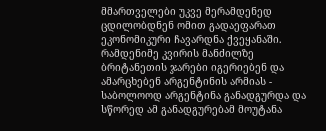მმართველები უკვე მერამდენედ ცდილობდნენ ომით გადაეფარათ ეკონომიკური ჩავარდნა ქვეყანაში.
რამდენიმე კვირის მანძილზე ბრიტანეთის ჯარები იგერიებენ და ამარცხებენ არგენტინის არმიას - საბოლოოდ არგენტინა განადგურდა და სწორედ ამ განადგურებამ მოუტანა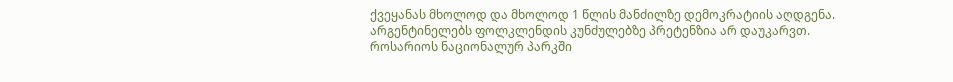ქვეყანას მხოლოდ და მხოლოდ 1 წლის მანძილზე დემოკრატიის აღდგენა. არგენტინელებს ფოლკლენდის კუნძულებზე პრეტენზია არ დაუკარვთ. როსარიოს ნაციონალურ პარკში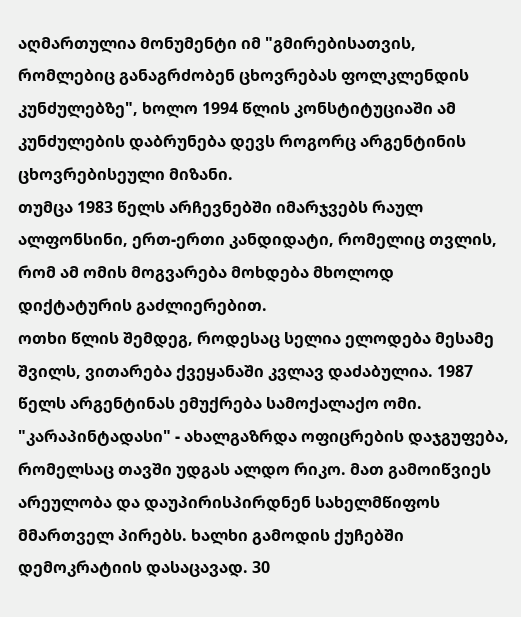აღმართულია მონუმენტი იმ "გმირებისათვის, რომლებიც განაგრძობენ ცხოვრებას ფოლკლენდის კუნძულებზე", ხოლო 1994 წლის კონსტიტუციაში ამ კუნძულების დაბრუნება დევს როგორც არგენტინის ცხოვრებისეული მიზანი.
თუმცა 1983 წელს არჩევნებში იმარჯვებს რაულ ალფონსინი, ერთ-ერთი კანდიდატი, რომელიც თვლის, რომ ამ ომის მოგვარება მოხდება მხოლოდ დიქტატურის გაძლიერებით.
ოთხი წლის შემდეგ, როდესაც სელია ელოდება მესამე შვილს, ვითარება ქვეყანაში კვლავ დაძაბულია. 1987 წელს არგენტინას ემუქრება სამოქალაქო ომი. "კარაპინტადასი" - ახალგაზრდა ოფიცრების დაჯგუფება, რომელსაც თავში უდგას ალდო რიკო. მათ გამოიწვიეს არეულობა და დაუპირისპირდნენ სახელმწიფოს მმართველ პირებს. ხალხი გამოდის ქუჩებში დემოკრატიის დასაცავად. 30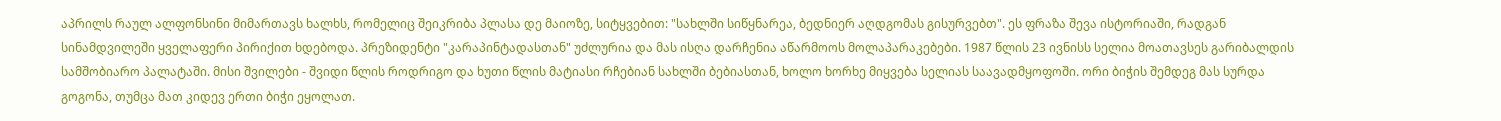აპრილს რაულ ალფონსინი მიმართავს ხალხს, რომელიც შეიკრიბა პლასა დე მაიოზე, სიტყვებით: "სახლში სიწყნარეა, ბედნიერ აღდგომას გისურვებთ". ეს ფრაზა შევა ისტორიაში, რადგან სინამდვილეში ყველაფერი პირიქით ხდებოდა. პრეზიდენტი "კარაპინტადასთან" უძლურია და მას ისღა დარჩენია აწარმოოს მოლაპარაკებები. 1987 წლის 23 ივნისს სელია მოათავსეს გარიბალდის სამშობიარო პალატაში. მისი შვილები - შვიდი წლის როდრიგო და ხუთი წლის მატიასი რჩებიან სახლში ბებიასთან, ხოლო ხორხე მიყვება სელიას საავადმყოფოში. ორი ბიჭის შემდეგ მას სურდა გოგონა, თუმცა მათ კიდევ ერთი ბიჭი ეყოლათ.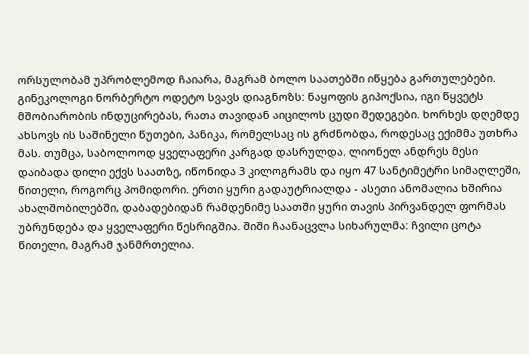ორსულობამ უპრობლემოდ ჩაიარა, მაგრამ ბოლო საათებში იწყება გართულებები. გინეკოლოგი ნორბერტო ოდეტო სვავს დიაგნოზს: ნაყოფის გიპოქსია, იგი წყვეტს მშობიარობის ინდუცირებას, რათა თავიდან აიცილოს ცუდი შედეგები. ხორხეს დღემდე ახსოვს ის საშინელი წუთები, პანიკა, რომელსაც ის გრძნობდა, როდესაც ექიმმა უთხრა მას. თუმცა, საბოლოოდ ყველაფერი კარგად დასრულდა. ლიონელ ანდრეს მესი დაიბადა დილი ექვს საათზე, იწონიდა 3 კილოგრამს და იყო 47 სანტიმეტრი სიმაღლეში, წითელი, როგორც პომიდორი. ერთი ყური გადაუტრიალდა - ასეთი ანომალია ხშირია ახალშობილებში, დაბადებიდან რამდენიმე საათში ყური თავის პირვანდელ ფორმას უბრუნდება და ყველაფერი წესრიგშია. შიში ჩაანაცვლა სიხარულმა: ჩვილი ცოტა წითელი, მაგრამ ჯანმრთელია.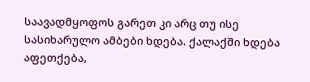საავადმყოფოს გარეთ კი არც თუ ისე სასიხარულო ამბები ხდება. ქალაქში ხდება აფეთქება,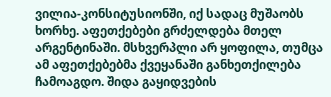ვილია-კონსიტუსიონში, იქ სადაც მუშაობს ხორხე. აფეთქებები გრძელდება მთელ არგენტინაში. მსხვერპლი არ ყოფილა, თუმცა ამ აფეთქებებმა ქვეყანაში განხეთქილება ჩამოაგდო. შიდა გაყიდვების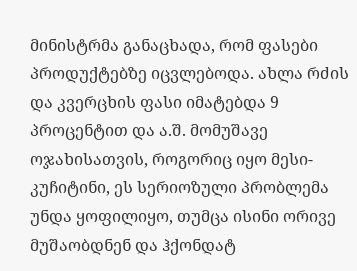მინისტრმა განაცხადა, რომ ფასები პროდუქტებზე იცვლებოდა. ახლა რძის და კვერცხის ფასი იმატებდა 9 პროცენტით და ა.შ. მომუშავე ოჯახისათვის, როგორიც იყო მესი-კუჩიტინი, ეს სერიოზული პრობლემა უნდა ყოფილიყო, თუმცა ისინი ორივე მუშაობდნენ და ჰქონდატ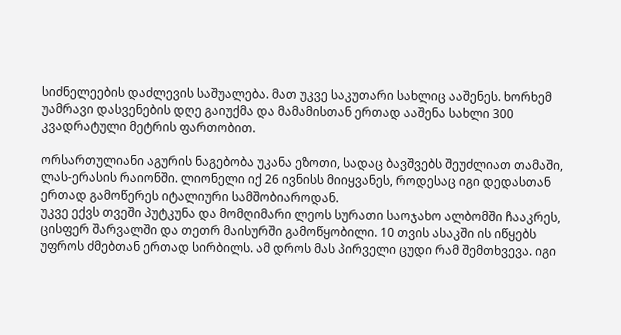სიძნელეების დაძლევის საშუალება. მათ უკვე საკუთარი სახლიც ააშენეს. ხორხემ უამრავი დასვენების დღე გაიუქმა და მამამისთან ერთად ააშენა სახლი 300 კვადრატული მეტრის ფართობით.

ორსართულიანი აგურის ნაგებობა უკანა ეზოთი, სადაც ბავშვებს შეუძლიათ თამაში, ლას-ერასის რაიონში. ლიონელი იქ 26 ივნისს მიიყვანეს, როდესაც იგი დედასთან ერთად გამოწერეს იტალიური სამშობიაროდან.
უკვე ექვს თვეში პუტკუნა და მომღიმარი ლეოს სურათი საოჯახო ალბომში ჩააკრეს, ცისფერ შარვალში და თეთრ მაისურში გამოწყობილი. 10 თვის ასაკში ის იწყებს უფროს ძმებთან ერთად სირბილს. ამ დროს მას პირველი ცუდი რამ შემთხვევა. იგი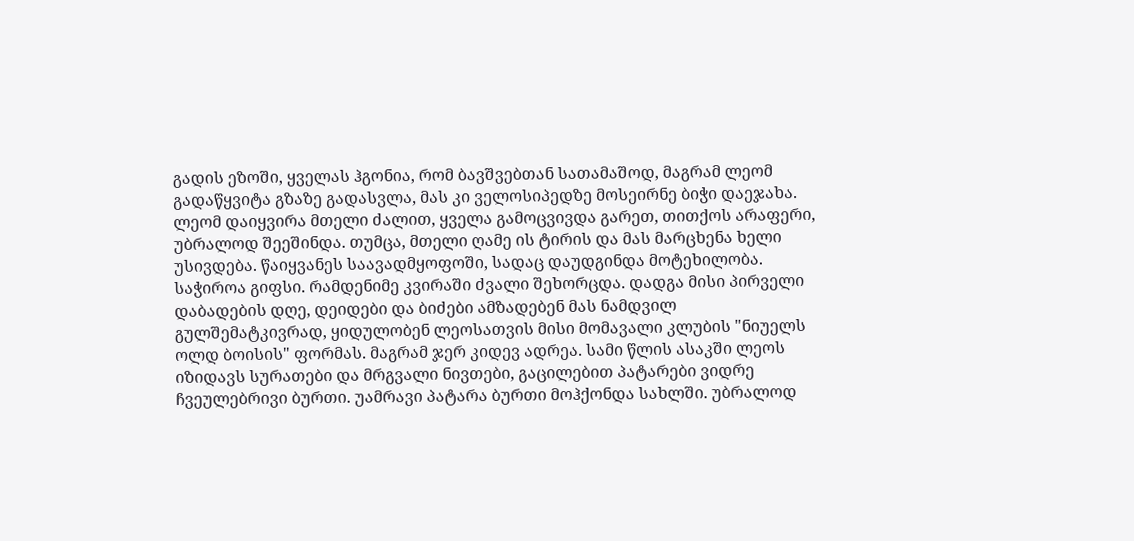გადის ეზოში, ყველას ჰგონია, რომ ბავშვებთან სათამაშოდ, მაგრამ ლეომ გადაწყვიტა გზაზე გადასვლა, მას კი ველოსიპედზე მოსეირნე ბიჭი დაეჯახა. ლეომ დაიყვირა მთელი ძალით, ყველა გამოცვივდა გარეთ, თითქოს არაფერი, უბრალოდ შეეშინდა. თუმცა, მთელი ღამე ის ტირის და მას მარცხენა ხელი უსივდება. წაიყვანეს საავადმყოფოში, სადაც დაუდგინდა მოტეხილობა. საჭიროა გიფსი. რამდენიმე კვირაში ძვალი შეხორცდა. დადგა მისი პირველი დაბადების დღე, დეიდები და ბიძები ამზადებენ მას ნამდვილ გულშემატკივრად, ყიდულობენ ლეოსათვის მისი მომავალი კლუბის "ნიუელს ოლდ ბოისის" ფორმას. მაგრამ ჯერ კიდევ ადრეა. სამი წლის ასაკში ლეოს იზიდავს სურათები და მრგვალი ნივთები, გაცილებით პატარები ვიდრე ჩვეულებრივი ბურთი. უამრავი პატარა ბურთი მოჰქონდა სახლში. უბრალოდ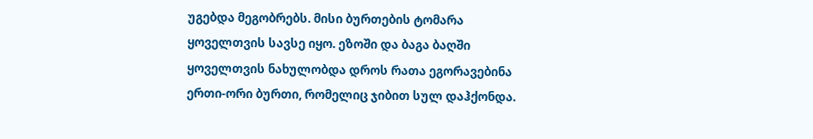უგებდა მეგობრებს. მისი ბურთების ტომარა ყოველთვის სავსე იყო. ეზოში და ბაგა ბაღში ყოველთვის ნახულობდა დროს რათა ეგორავებინა ერთი-ორი ბურთი, რომელიც ჯიბით სულ დაჰქონდა.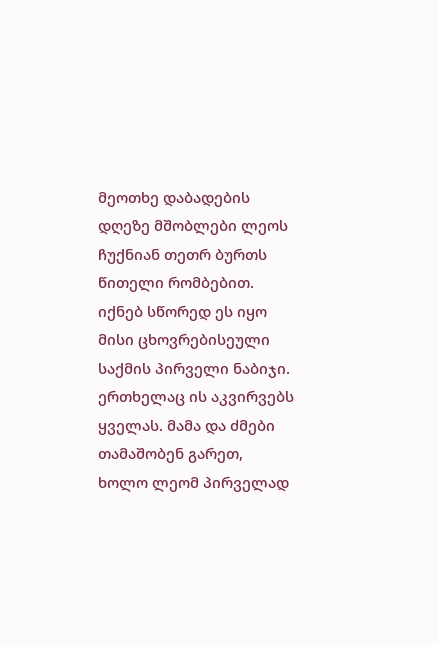მეოთხე დაბადების დღეზე მშობლები ლეოს ჩუქნიან თეთრ ბურთს წითელი რომბებით. იქნებ სწორედ ეს იყო მისი ცხოვრებისეული საქმის პირველი ნაბიჯი. ერთხელაც ის აკვირვებს ყველას. მამა და ძმები თამაშობენ გარეთ, ხოლო ლეომ პირველად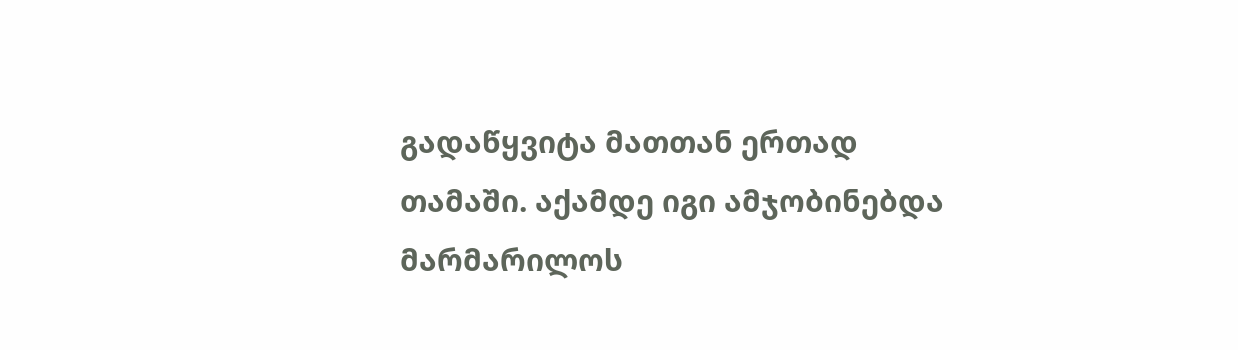გადაწყვიტა მათთან ერთად თამაში. აქამდე იგი ამჯობინებდა მარმარილოს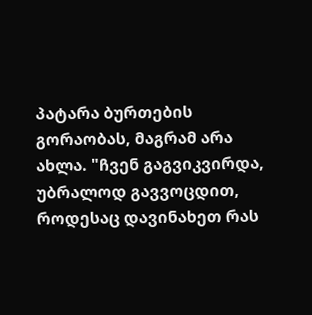პატარა ბურთების გორაობას, მაგრამ არა ახლა. "ჩვენ გაგვიკვირდა, უბრალოდ გავვოცდით, როდესაც დავინახეთ რას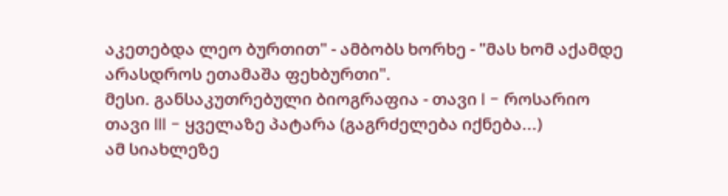აკეთებდა ლეო ბურთით" - ამბობს ხორხე - "მას ხომ აქამდე არასდროს ეთამაშა ფეხბურთი".
მესი. განსაკუთრებული ბიოგრაფია - თავი I - როსარიო
თავი III - ყველაზე პატარა (გაგრძელება იქნება...)
ამ სიახლეზე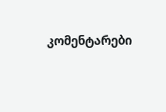კომენტარები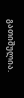გათიშულია.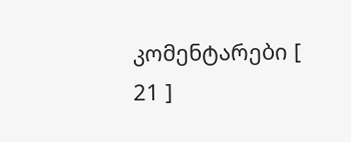კომენტარები [ 21 ]